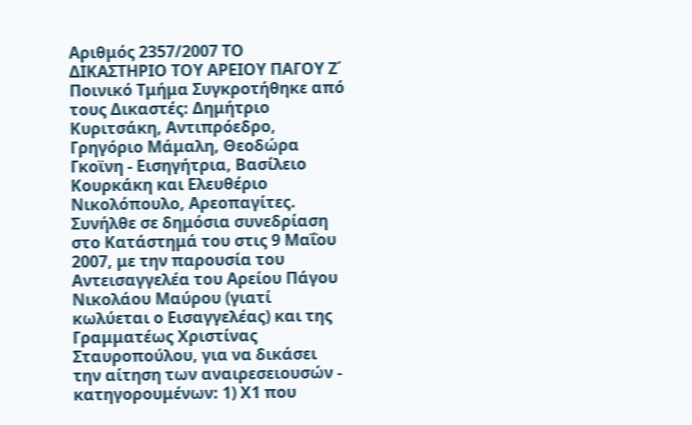Αριθμός 2357/2007 ΤΟ ΔΙΚΑΣΤΗΡΙΟ ΤΟΥ ΑΡΕΙΟΥ ΠΑΓΟΥ Ζ΄ Ποινικό Τμήμα Συγκροτήθηκε από τους Δικαστές: Δημήτριο Κυριτσάκη, Αντιπρόεδρο, Γρηγόριο Μάμαλη, Θεοδώρα Γκοϊνη - Εισηγήτρια, Βασίλειο Κουρκάκη και Ελευθέριο Νικολόπουλο, Αρεοπαγίτες. Συνήλθε σε δημόσια συνεδρίαση στο Κατάστημά του στις 9 Μαΐου 2007, με την παρουσία του Αντεισαγγελέα του Αρείου Πάγου Νικολάου Μαύρου (γιατί κωλύεται ο Εισαγγελέας) και της Γραμματέως Χριστίνας Σταυροπούλου, για να δικάσει την αίτηση των αναιρεσειουσών - κατηγορουμένων: 1) Χ1 που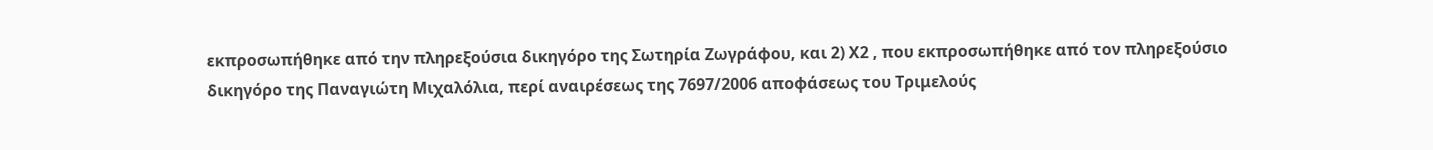εκπροσωπήθηκε από την πληρεξούσια δικηγόρο της Σωτηρία Ζωγράφου, και 2) Χ2 , που εκπροσωπήθηκε από τον πληρεξούσιο δικηγόρο της Παναγιώτη Μιχαλόλια, περί αναιρέσεως της 7697/2006 αποφάσεως του Τριμελούς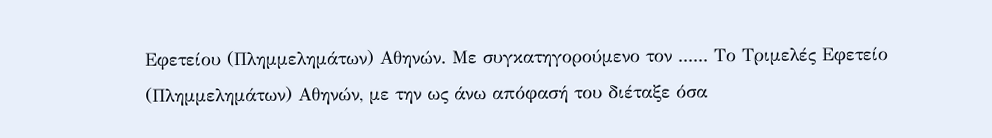Εφετείου (Πλημμελημάτων) Αθηνών. Με συγκατηγορούμενο τον ...... Το Τριμελές Εφετείο (Πλημμελημάτων) Αθηνών, με την ως άνω απόφασή του διέταξε όσα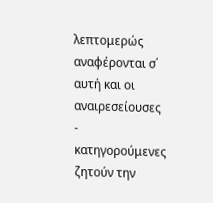λεπτομερώς αναφέρονται σ΄ αυτή και οι αναιρεσείουσες - κατηγορούμενες ζητούν την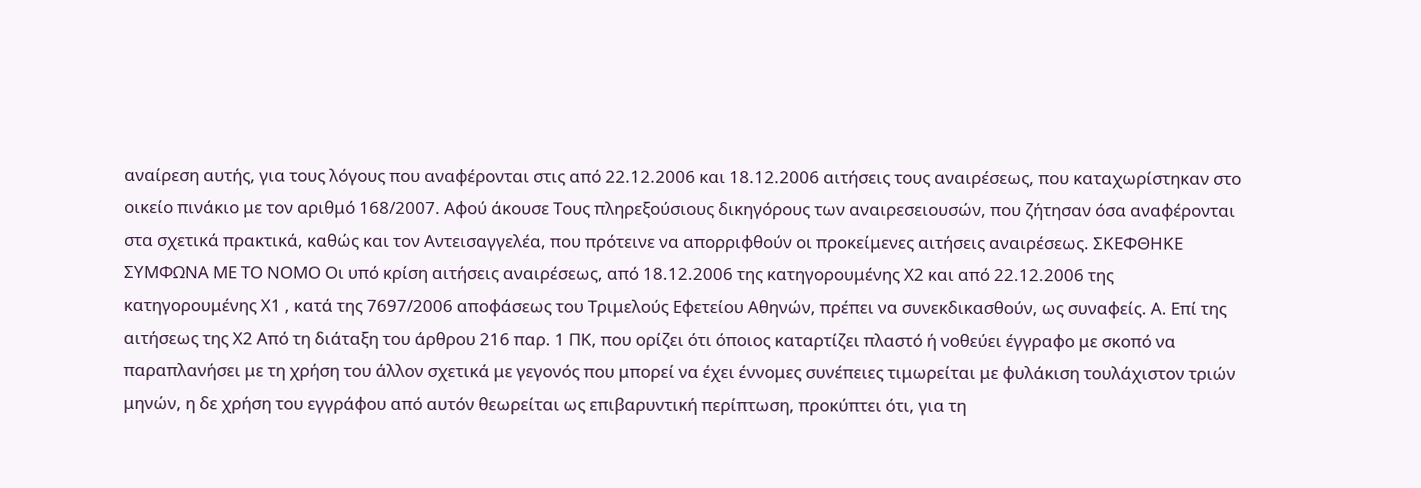αναίρεση αυτής, για τους λόγους που αναφέρονται στις από 22.12.2006 και 18.12.2006 αιτήσεις τους αναιρέσεως, που καταχωρίστηκαν στο οικείο πινάκιο με τον αριθμό 168/2007. Αφού άκουσε Τους πληρεξούσιους δικηγόρους των αναιρεσειουσών, που ζήτησαν όσα αναφέρονται στα σχετικά πρακτικά, καθώς και τον Αντεισαγγελέα, που πρότεινε να απορριφθούν οι προκείμενες αιτήσεις αναιρέσεως. ΣΚΕΦΘΗΚΕ ΣΥΜΦΩΝΑ ΜΕ ΤΟ ΝΟΜΟ Οι υπό κρίση αιτήσεις αναιρέσεως, από 18.12.2006 της κατηγορουμένης Χ2 και από 22.12.2006 της κατηγορουμένης Χ1 , κατά της 7697/2006 αποφάσεως του Τριμελούς Εφετείου Αθηνών, πρέπει να συνεκδικασθούν, ως συναφείς. Α. Επί της αιτήσεως της Χ2 Από τη διάταξη του άρθρου 216 παρ. 1 ΠΚ, που ορίζει ότι όποιος καταρτίζει πλαστό ή νοθεύει έγγραφο με σκοπό να παραπλανήσει με τη χρήση του άλλον σχετικά με γεγονός που μπορεί να έχει έννομες συνέπειες τιμωρείται με φυλάκιση τουλάχιστον τριών μηνών, η δε χρήση του εγγράφου από αυτόν θεωρείται ως επιβαρυντική περίπτωση, προκύπτει ότι, για τη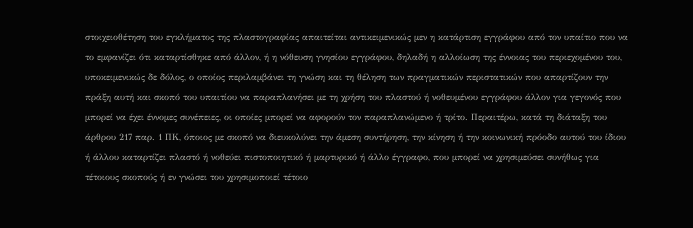στοιχειοθέτηση του εγκλήματος της πλαστογραφίας απαιτείται αντικειμενικώς μεν η κατάρτιση εγγράφου από τον υπαίτιο που να το εμφανίζει ότι καταρτίσθηκε από άλλον, ή η νόθευση γνησίου εγγράφου, δηλαδή η αλλοίωση της έννοιας του περιεχομένου του, υποκειμενικώς δε δόλος, ο οποίος περιλαμβάνει τη γνώση και τη θέληση των πραγματικών περιστατικών που απαρτίζουν την πράξη αυτή και σκοπό του υπαιτίου να παραπλανήσει με τη χρήση του πλαστού ή νοθευμένου εγγράφου άλλον για γεγονός που μπορεί να έχει έννομες συνέπειες, οι οποίες μπορεί να αφορούν τον παραπλανώμενο ή τρίτο. Περαιτέρω, κατά τη διάταξη του άρθρου 217 παρ. 1 ΠΚ, όποιος με σκοπό να διευκολύνει την άμεση συντήρηση, την κίνηση ή την κοινωνική πρόοδο αυτού του ίδιου ή άλλου καταρτίζει πλαστό ή νοθεύει πιστοποιητικό ή μαρτυρικό ή άλλο έγγραφο, που μπορεί να χρησιμεύσει συνήθως για τέτοιους σκοπούς ή εν γνώσει του χρησιμοποιεί τέτοιο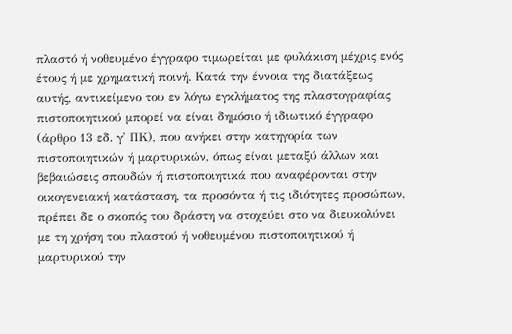πλαστό ή νοθευμένο έγγραφο τιμωρείται με φυλάκιση μέχρις ενός έτους ή με χρηματική ποινή. Κατά την έννοια της διατάξεως αυτής, αντικείμενο του εν λόγω εγκλήματος της πλαστογραφίας πιστοποιητικού μπορεί να είναι δημόσιο ή ιδιωτικό έγγραφο (άρθρο 13 εδ. γ' ΠΚ), που ανήκει στην κατηγορία των πιστοποιητικών ή μαρτυρικών, όπως είναι μεταξύ άλλων και βεβαιώσεις σπουδών ή πιστοποιητικά που αναφέρονται στην οικογενειακή κατάσταση, τα προσόντα ή τις ιδιότητες προσώπων, πρέπει δε ο σκοπός του δράστη να στοχεύει στο να διευκολύνει με τη χρήση του πλαστού ή νοθευμένου πιστοποιητικού ή μαρτυρικού την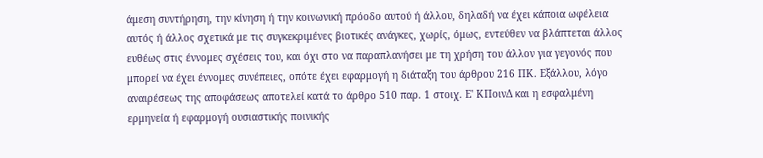άμεση συντήρηση, την κίνηση ή την κοινωνική πρόοδο αυτού ή άλλου, δηλαδή να έχει κάποια ωφέλεια αυτός ή άλλος σχετικά με τις συγκεκριμένες βιοτικές ανάγκες, χωρίς, όμως, εντεύθεν να βλάπτεται άλλος ευθέως στις έννομες σχέσεις του, και όχι στο να παραπλανήσει με τη χρήση του άλλον για γεγονός που μπορεί να έχει έννομες συνέπειες, οπότε έχει εφαρμογή η διάταξη του άρθρου 216 ΠΚ. Εξάλλου, λόγο αναιρέσεως της αποφάσεως αποτελεί κατά το άρθρο 510 παρ. 1 στοιχ. Ε' ΚΠοινΔ και η εσφαλμένη ερμηνεία ή εφαρμογή ουσιαστικής ποινικής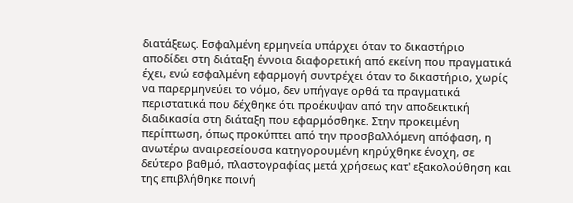διατάξεως. Εσφαλμένη ερμηνεία υπάρχει όταν το δικαστήριο αποδίδει στη διάταξη έννοια διαφορετική από εκείνη που πραγματικά έχει, ενώ εσφαλμένη εφαρμογή συντρέχει όταν το δικαστήριο, χωρίς να παρερμηνεύει το νόμο, δεν υπήγαγε ορθά τα πραγματικά περιστατικά που δέχθηκε ότι προέκυψαν από την αποδεικτική διαδικασία στη διάταξη που εφαρμόσθηκε. Στην προκειμένη περίπτωση, όπως προκύπτει από την προσβαλλόμενη απόφαση, η ανωτέρω αναιρεσείουσα κατηγορουμένη κηρύχθηκε ένοχη, σε δεύτερο βαθμό, πλαστογραφίας μετά χρήσεως κατ' εξακολούθηση και της επιβλήθηκε ποινή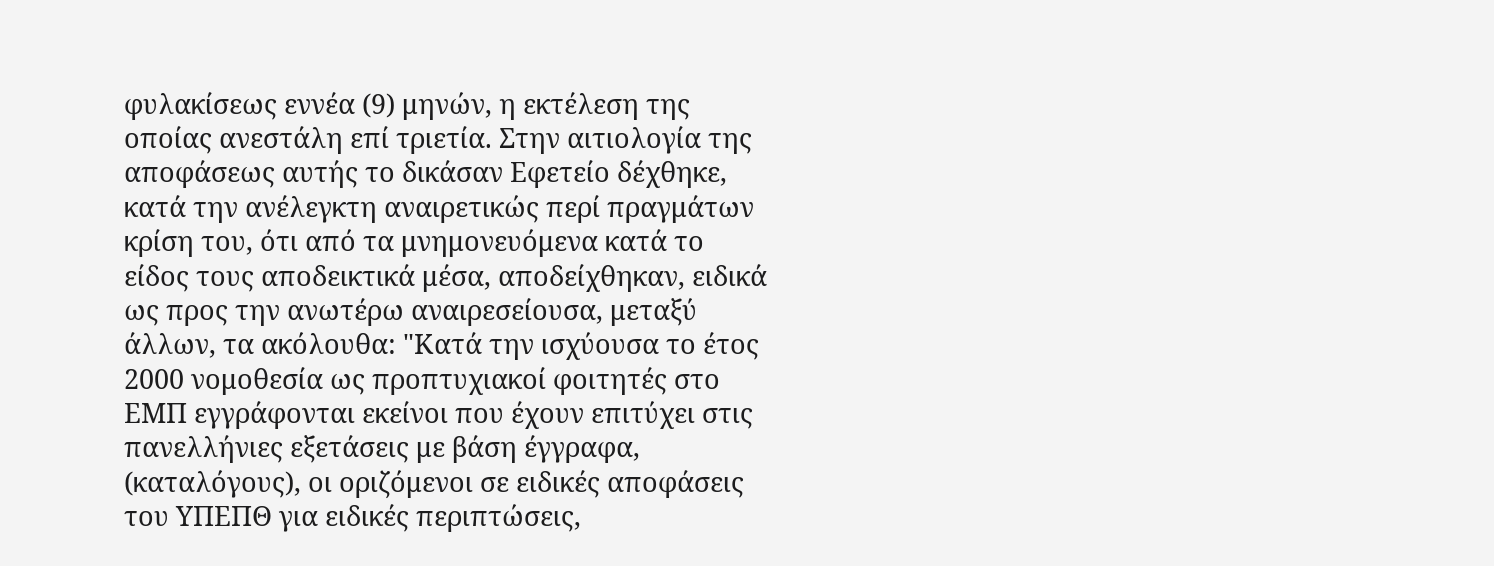φυλακίσεως εννέα (9) μηνών, η εκτέλεση της οποίας ανεστάλη επί τριετία. Στην αιτιολογία της αποφάσεως αυτής το δικάσαν Εφετείο δέχθηκε, κατά την ανέλεγκτη αναιρετικώς περί πραγμάτων κρίση του, ότι από τα μνημονευόμενα κατά το είδος τους αποδεικτικά μέσα, αποδείχθηκαν, ειδικά ως προς την ανωτέρω αναιρεσείουσα, μεταξύ άλλων, τα ακόλουθα: "Κατά την ισχύουσα το έτος 2000 νομοθεσία ως προπτυχιακοί φοιτητές στο ΕΜΠ εγγράφονται εκείνοι που έχουν επιτύχει στις πανελλήνιες εξετάσεις με βάση έγγραφα, (καταλόγους), οι οριζόμενοι σε ειδικές αποφάσεις του ΥΠΕΠΘ για ειδικές περιπτώσεις,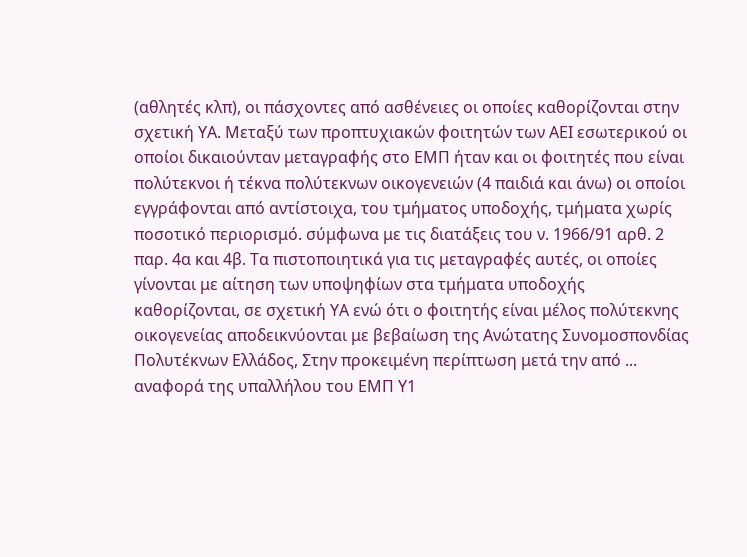(αθλητές κλπ), οι πάσχοντες από ασθένειες οι οποίες καθορίζονται στην σχετική ΥΑ. Μεταξύ των προπτυχιακών φοιτητών των ΑΕΙ εσωτερικού οι οποίοι δικαιούνταν μεταγραφής στο ΕΜΠ ήταν και οι φοιτητές που είναι πολύτεκνοι ή τέκνα πολύτεκνων οικογενειών (4 παιδιά και άνω) οι οποίοι εγγράφονται από αντίστοιχα, του τμήματος υποδοχής, τμήματα χωρίς ποσοτικό περιορισμό. σύμφωνα με τις διατάξεις του ν. 1966/91 αρθ. 2 παρ. 4α και 4β. Τα πιστοποιητικά για τις μεταγραφές αυτές, οι οποίες γίνονται με αίτηση των υποψηφίων στα τμήματα υποδοχής καθορίζονται, σε σχετική ΥΑ ενώ ότι ο φοιτητής είναι μέλος πολύτεκνης οικογενείας αποδεικνύονται με βεβαίωση της Ανώτατης Συνομοσπονδίας Πολυτέκνων Ελλάδος, Στην προκειμένη περίπτωση μετά την από ... αναφορά της υπαλλήλου του ΕΜΠ Υ1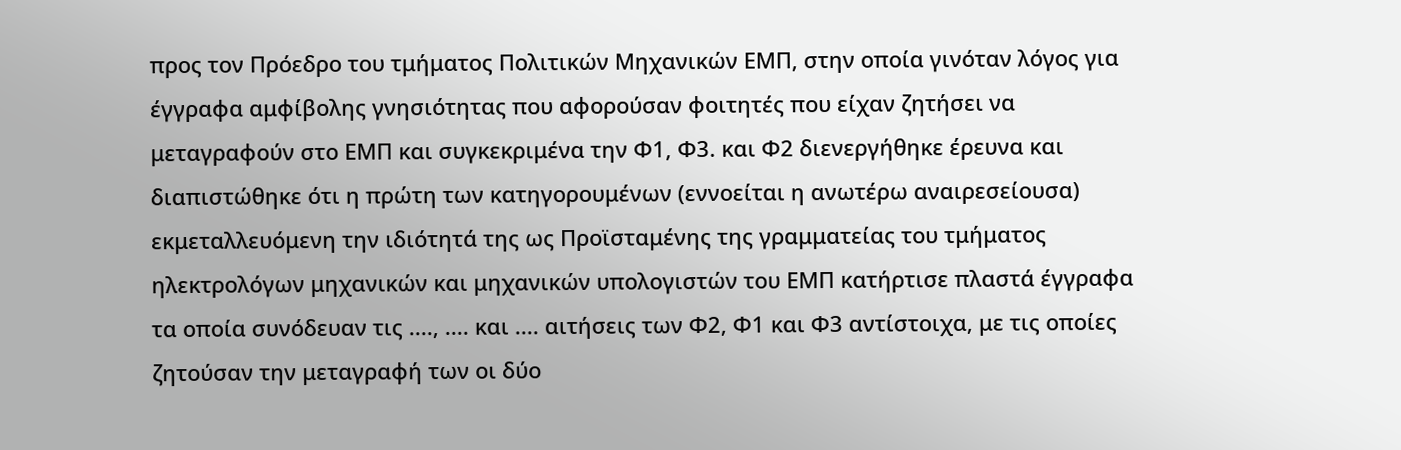προς τον Πρόεδρο του τμήματος Πολιτικών Μηχανικών ΕΜΠ, στην οποία γινόταν λόγος για έγγραφα αμφίβολης γνησιότητας που αφορούσαν φοιτητές που είχαν ζητήσει να μεταγραφούν στο ΕΜΠ και συγκεκριμένα την Φ1, Φ3. και Φ2 διενεργήθηκε έρευνα και διαπιστώθηκε ότι η πρώτη των κατηγορουμένων (εννοείται η ανωτέρω αναιρεσείουσα) εκμεταλλευόμενη την ιδιότητά της ως Προϊσταμένης της γραμματείας του τμήματος ηλεκτρολόγων μηχανικών και μηχανικών υπολογιστών του ΕΜΠ κατήρτισε πλαστά έγγραφα τα οποία συνόδευαν τις ...., .... και .... αιτήσεις των Φ2, Φ1 και Φ3 αντίστοιχα, με τις οποίες ζητούσαν την μεταγραφή των οι δύο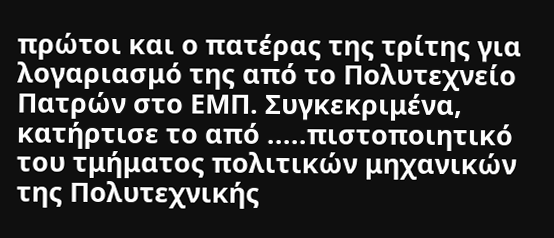πρώτοι και ο πατέρας της τρίτης για λογαριασμό της από το Πολυτεχνείο Πατρών στο ΕΜΠ. Συγκεκριμένα, κατήρτισε το από .....πιστοποιητικό του τμήματος πολιτικών μηχανικών της Πολυτεχνικής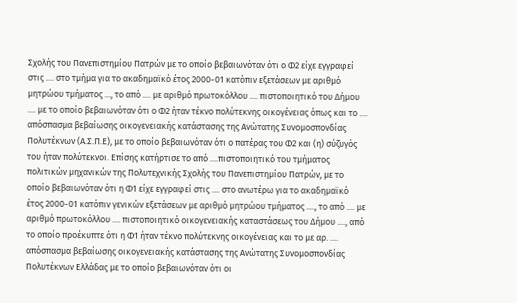Σχολής του Πανεπιστημίου Πατρών με το οποίο βεβαιωνόταν ότι ο Φ2 είχε εγγραφεί στις .... στο τμήμα για το ακαδημαϊκό έτος 2000-01 κατόπιν εξετάσεων με αριθμό μητρώου τμήματος ..., το από .... με αριθμό πρωτοκόλλου .... πιστοποιητικό του Δήμου .... με το οποίο βεβαιωνόταν ότι ο Φ2 ήταν τέκνο πολύτεκνης οικογένειας όπως και το .... απόσπασμα βεβαίωσης οικογενειακής κατάστασης της Ανώτατης Συνομοσπονδίας Πολυτέκνων (Α.Σ.Π.Ε), με το οποίο βεβαιωνόταν ότι ο πατέρας του Φ2 και (η) σύζυγός του ήταν πολύτεκνοι. Επίσης κατήρτισε το από ....πιστοποιητικό του τμήματος πολιτικών μηχανικών της Πολυτεχνικής Σχολής του Πανεπιστημίου Πατρών, με το οποίο βεβαιωνόταν ότι η Φ1 είχε εγγραφεί στις .... στο ανωτέρω για το ακαδημαϊκό έτος 2000-01 κατόπιν γενικών εξετάσεων με αριθμό μητρώου τμήματος ...., το από .... με αριθμό πρωτοκόλλου .... πιστοποιητικό οικογενειακής καταστάσεως του Δήμου ...., από το οποίο προέκυπτε ότι η Φ1 ήταν τέκνο πολύτεκνης οικογένειας και το με αρ. .... απόσπασμα βεβαίωσης οικογενειακής κατάστασης της Ανώτατης Συνομοσπονδίας Πολυτέκνων Ελλάδας με το οποίο βεβαιωνόταν ότι οι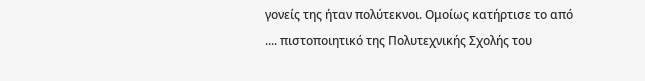γονείς της ήταν πολύτεκνοι. Ομοίως κατήρτισε το από .... πιστοποιητικό της Πολυτεχνικής Σχολής του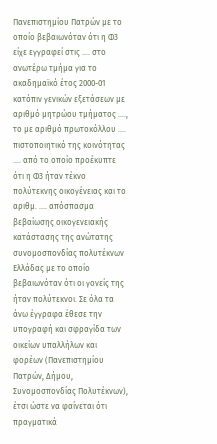Πανεπιστημίου Πατρών με το οποίο βεβαιωνόταν ότι η Φ3 είχε εγγραφεί στις .... στο ανωτέρω τμήμα για το ακαδημαϊκό έτος 2000-01 κατόπιν γενικών εξετάσεων με αριθμό μητρώου τμήματος ...., το με αριθμό πρωτοκόλλου .... πιστοποιητικό της κοινότητας .... από το οποίο προέκυπτε ότι η Φ3 ήταν τέκνο πολύτεκνης οικογένειας και το αριθμ. .... απόσπασμα βεβαίωσης οικογενειακής κατάστασης της ανώτατης συνομοσπονδίας πολυτέκνων Ελλάδας με το οποίο βεβαιωνόταν ότι οι γονείς της ήταν πολύτεκνοι. Σε όλα τα άνω έγγραφα έθεσε την υπογραφή και σφραγίδα των οικείων υπαλλήλων και φορέων (Πανεπιστημίου Πατρών, Δήμου, Συνομοσπονδίας Πολυτέκνων), έτσι ώστε να φαίνεται ότι πραγματικά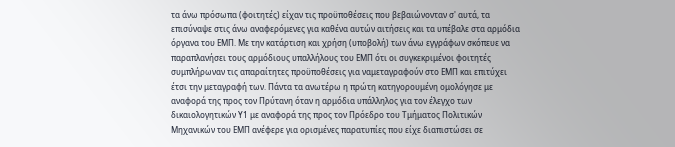τα άνω πρόσωπα (φοιτητές) είχαν τις προϋποθέσεις που βεβαιώνονταν σ' αυτά, τα επισύναψε στις άνω αναφερόμενες για καθένα αυτών αιτήσεις και τα υπέβαλε στα αρμόδια όργανα του ΕΜΠ. Με την κατάρτιση και χρήση (υποβολή) των άνω εγγράφων σκόπευε να παραπλανήσει τους αρμόδιους υπαλλήλους του ΕΜΠ ότι οι συγκεκριμένοι φοιτητές συμπλήρωναν τις απαραίτητες προϋποθέσεις για ναμεταγραφούν στο ΕΜΠ και επιτύχει έτσι την μεταγραφή των. Πάντα τα ανωτέρω η πρώτη κατηγορουμένη ομολόγησε με αναφορά της προς τον Πρύτανη όταν η αρμόδια υπάλληλος για τον έλεγχο των δικαιολογητικών Υ1 με αναφορά της προς τον Πρόεδρο του Τμήματος Πολιτικών Μηχανικών του ΕΜΠ ανέφερε για ορισμένες παρατυπίες που είχε διαπιστώσει σε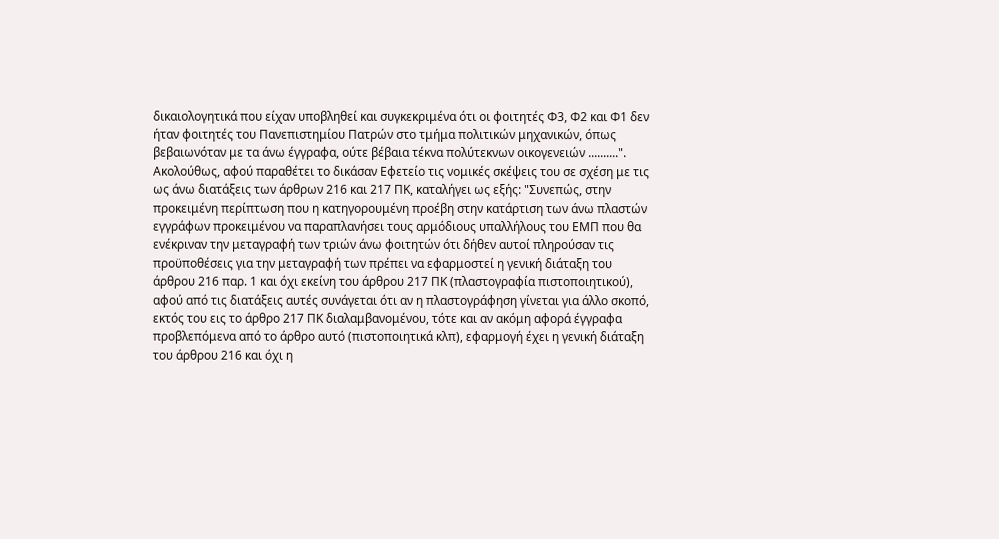δικαιολογητικά που είχαν υποβληθεί και συγκεκριμένα ότι οι φοιτητές Φ3, Φ2 και Φ1 δεν ήταν φοιτητές του Πανεπιστημίου Πατρών στο τμήμα πολιτικών μηχανικών, όπως βεβαιωνόταν με τα άνω έγγραφα, ούτε βέβαια τέκνα πολύτεκνων οικογενειών ..........". Ακολούθως, αφού παραθέτει το δικάσαν Εφετείο τις νομικές σκέψεις του σε σχέση με τις ως άνω διατάξεις των άρθρων 216 και 217 ΠΚ, καταλήγει ως εξής: "Συνεπώς, στην προκειμένη περίπτωση που η κατηγορουμένη προέβη στην κατάρτιση των άνω πλαστών εγγράφων προκειμένου να παραπλανήσει τους αρμόδιους υπαλλήλους του ΕΜΠ που θα ενέκριναν την μεταγραφή των τριών άνω φοιτητών ότι δήθεν αυτοί πληρούσαν τις προϋποθέσεις για την μεταγραφή των πρέπει να εφαρμοστεί η γενική διάταξη του άρθρου 216 παρ. 1 και όχι εκείνη του άρθρου 217 ΠΚ (πλαστογραφία πιστοποιητικού), αφού από τις διατάξεις αυτές συνάγεται ότι αν η πλαστογράφηση γίνεται για άλλο σκοπό, εκτός του εις το άρθρο 217 ΠΚ διαλαμβανομένου, τότε και αν ακόμη αφορά έγγραφα προβλεπόμενα από το άρθρο αυτό (πιστοποιητικά κλπ), εφαρμογή έχει η γενική διάταξη του άρθρου 216 και όχι η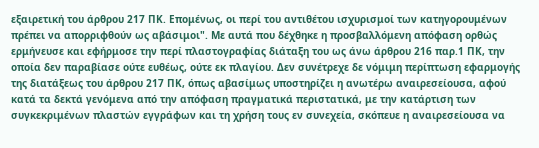εξαιρετική του άρθρου 217 ΠΚ. Επομένως, οι περί του αντιθέτου ισχυρισμοί των κατηγορουμένων πρέπει να απορριφθούν ως αβάσιμοι". Με αυτά που δέχθηκε η προσβαλλόμενη απόφαση ορθώς ερμήνευσε και εφήρμοσε την περί πλαστογραφίας διάταξη του ως άνω άρθρου 216 παρ.1 ΠΚ, την οποία δεν παραβίασε ούτε ευθέως, ούτε εκ πλαγίου. Δεν συνέτρεχε δε νόμιμη περίπτωση εφαρμογής της διατάξεως του άρθρου 217 ΠΚ, όπως αβασίμως υποστηρίζει η ανωτέρω αναιρεσείουσα, αφού κατά τα δεκτά γενόμενα από την απόφαση πραγματικά περιστατικά, με την κατάρτιση των συγκεκριμένων πλαστών εγγράφων και τη χρήση τους εν συνεχεία, σκόπευε η αναιρεσείουσα να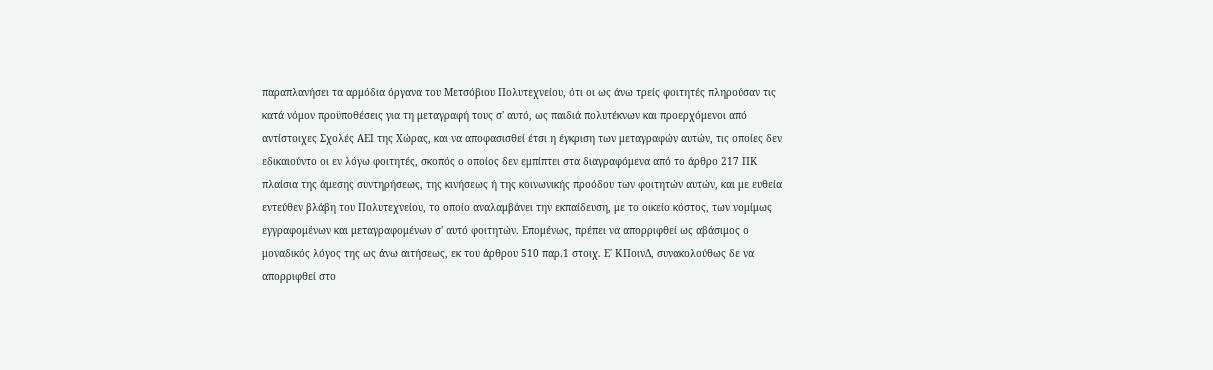παραπλανήσει τα αρμόδια όργανα του Μετσόβιου Πολυτεχνείου, ότι οι ως άνω τρείς φοιτητές πληρούσαν τις κατά νόμον προϋποθέσεις για τη μεταγραφή τους σ' αυτό, ως παιδιά πολυτέκνων και προερχόμενοι από αντίστοιχες Σχολές ΑΕΙ της Χώρας, και να αποφασισθεί έτσι η έγκριση των μεταγραφών αυτών, τις οποίες δεν εδικαιούντο οι εν λόγω φοιτητές, σκοπός ο οποίος δεν εμπίπτει στα διαγραφόμενα από το άρθρο 217 ΠΚ πλαίσια της άμεσης συντηρήσεως, της κινήσεως ή της κοινωνικής προόδου των φοιτητών αυτών, και με ευθεία εντεύθεν βλάβη του Πολυτεχνείου, το οποίο αναλαμβάνει την εκπαίδευση, με το οικείο κόστος, των νομίμως εγγραφομένων και μεταγραφομένων σ' αυτό φοιτητών. Επομένως, πρέπει να απορριφθεί ως αβάσιμος ο μοναδικός λόγος της ως άνω αιτήσεως, εκ του άρθρου 510 παρ.1 στοιχ. Ε΄ ΚΠοινΔ, συνακολούθως δε να απορριφθεί στο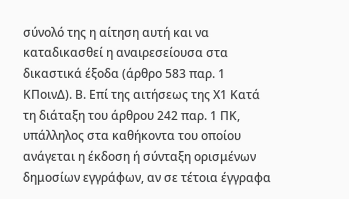σύνολό της η αίτηση αυτή και να καταδικασθεί η αναιρεσείουσα στα δικαστικά έξοδα (άρθρο 583 παρ. 1 ΚΠοινΔ). Β. Επί της αιτήσεως της Χ1 Κατά τη διάταξη του άρθρου 242 παρ. 1 ΠΚ, υπάλληλος στα καθήκοντα του οποίου ανάγεται η έκδοση ή σύνταξη ορισμένων δημοσίων εγγράφων, αν σε τέτοια έγγραφα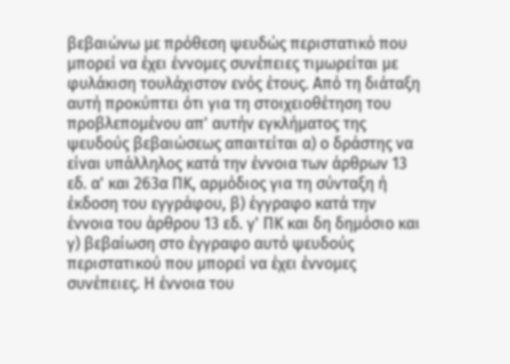βεβαιώνω με πρόθεση ψευδώς περιστατικό που μπορεί να έχει έννομες συνέπειες τιμωρείται με φυλάκιση τουλάχιστον ενός έτους. Από τη διάταξη αυτή προκύπτει ότι για τη στοιχειοθέτηση του προβλεπομένου απ' αυτήν εγκλήματος της ψευδούς βεβαιώσεως απαιτείται α) ο δράστης να είναι υπάλληλος κατά την έννοια των άρθρων 13 εδ. α' και 263α ΠΚ, αρμόδιος για τη σύνταξη ή έκδοση του εγγράφου, β) έγγραφο κατά την έννοια του άρθρου 13 εδ. γ' ΠΚ και δη δημόσιο και γ) βεβαίωση στο έγγραφο αυτό ψευδούς περιστατικού που μπορεί να έχει έννομες συνέπειες. Η έννοια του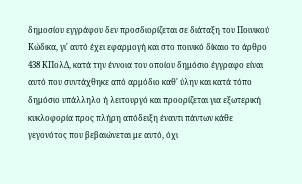δημοσίου εγγράφου δεν προσδιορίζεται σε διάταξη του Ποινικού Κώδικα, γι' αυτό έχει εφαρμογή και στο ποινικό δίκαιο το άρθρο 438 ΚΠολΔ, κατά την έννοια του οποίου δημόσιο έγγραφο είναι αυτό που συντάχθηκε από αρμόδιο καθ' ύλην και κατά τόπο δημόσιο υπάλληλο ή λειτουργό και προορίζεται για εξωτερική κυκλοφορία προς πλήρη απόδειξη έναντι πάντων κάθε γεγονότος που βεβαιώνεται με αυτό, όχι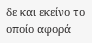δε και εκείνο το οποίο αφορά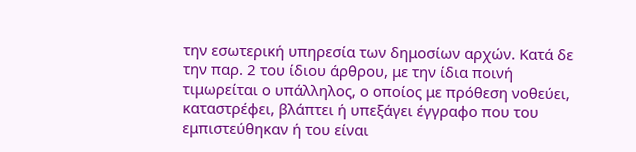την εσωτερική υπηρεσία των δημοσίων αρχών. Κατά δε την παρ. 2 του ίδιου άρθρου, με την ίδια ποινή τιμωρείται ο υπάλληλος, ο οποίος με πρόθεση νοθεύει, καταστρέφει, βλάπτει ή υπεξάγει έγγραφο που του εμπιστεύθηκαν ή του είναι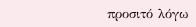προσιτό λόγω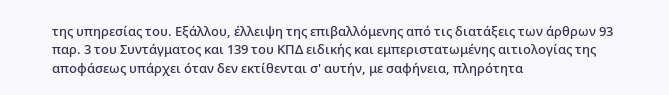της υπηρεσίας του. Εξάλλου, έλλειψη της επιβαλλόμενης από τις διατάξεις των άρθρων 93 παρ. 3 του Συντάγματος και 139 του ΚΠΔ ειδικής και εμπεριστατωμένης αιτιολογίας της αποφάσεως υπάρχει όταν δεν εκτίθενται σ' αυτήν, με σαφήνεια, πληρότητα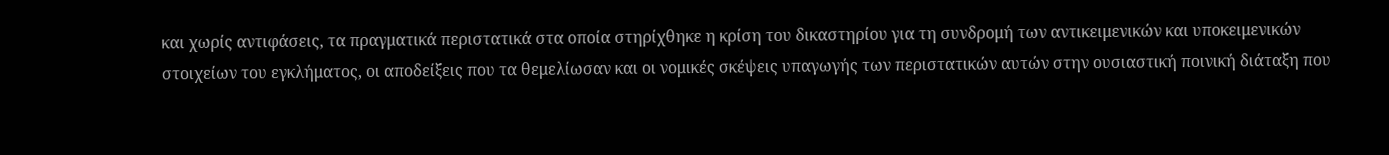και χωρίς αντιφάσεις, τα πραγματικά περιστατικά στα οποία στηρίχθηκε η κρίση του δικαστηρίου για τη συνδρομή των αντικειμενικών και υποκειμενικών στοιχείων του εγκλήματος, οι αποδείξεις που τα θεμελίωσαν και οι νομικές σκέψεις υπαγωγής των περιστατικών αυτών στην ουσιαστική ποινική διάταξη που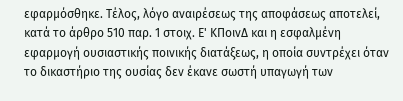εφαρμόσθηκε. Τέλος, λόγο αναιρέσεως της αποφάσεως αποτελεί, κατά το άρθρο 510 παρ. 1 στοιχ. Ε' ΚΠοινΔ και η εσφαλμένη εφαρμογή ουσιαστικής ποινικής διατάξεως, η οποία συντρέχει όταν το δικαστήριο της ουσίας δεν έκανε σωστή υπαγωγή των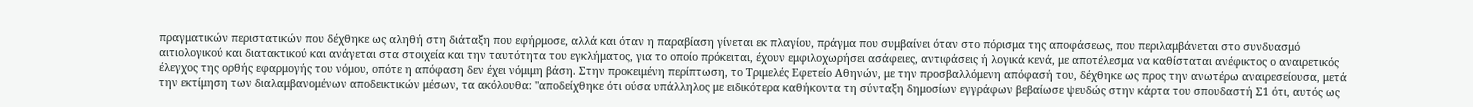πραγματικών περιστατικών που δέχθηκε ως αληθή στη διάταξη που εφήρμοσε, αλλά και όταν η παραβίαση γίνεται εκ πλαγίου, πράγμα που συμβαίνει όταν στο πόρισμα της αποφάσεως, που περιλαμβάνεται στο συνδυασμό αιτιολογικού και διατακτικού και ανάγεται στα στοιχεία και την ταυτότητα του εγκλήματος, για το οποίο πρόκειται, έχουν εμφιλοχωρήσει ασάφειες, αντιφάσεις ή λογικά κενά, με αποτέλεσμα να καθίσταται ανέφικτος ο αναιρετικός έλεγχος της ορθής εφαρμογής του νόμου, οπότε η απόφαση δεν έχει νόμιμη βάση. Στην προκειμένη περίπτωση, το Τριμελές Εφετείο Αθηνών, με την προσβαλλόμενη απόφασή του, δέχθηκε ως προς την ανωτέρω αναιρεσείουσα, μετά την εκτίμηση των διαλαμβανομένων αποδεικτικών μέσων, τα ακόλουθα: "αποδείχθηκε ότι ούσα υπάλληλος με ειδικότερα καθήκοντα τη σύνταξη δημοσίων εγγράφων βεβαίωσε ψευδώς στην κάρτα του σπουδαστή Σ1 ότι, αυτός ως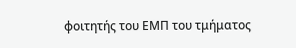φοιτητής του ΕΜΠ του τμήματος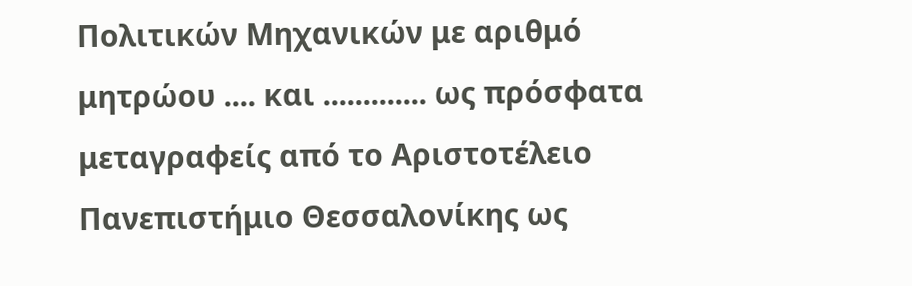Πολιτικών Μηχανικών με αριθμό μητρώου .... και ............. ως πρόσφατα μεταγραφείς από το Αριστοτέλειο Πανεπιστήμιο Θεσσαλονίκης ως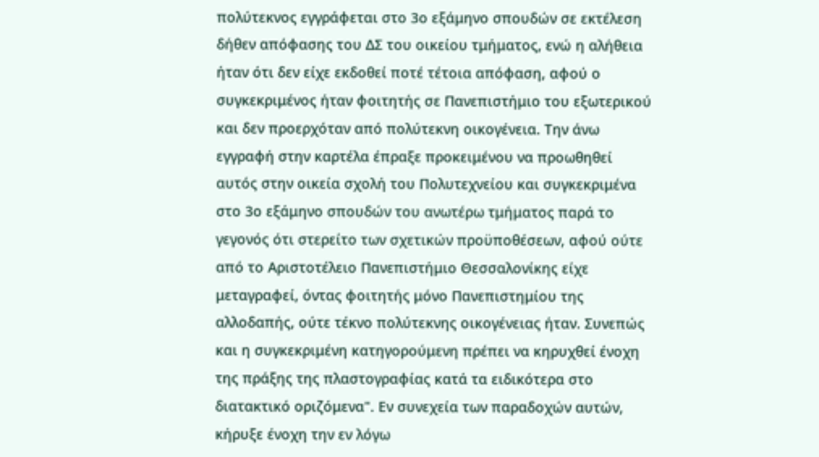πολύτεκνος εγγράφεται στο 3ο εξάμηνο σπουδών σε εκτέλεση δήθεν απόφασης του ΔΣ του οικείου τμήματος, ενώ η αλήθεια ήταν ότι δεν είχε εκδοθεί ποτέ τέτοια απόφαση, αφού ο συγκεκριμένος ήταν φοιτητής σε Πανεπιστήμιο του εξωτερικού και δεν προερχόταν από πολύτεκνη οικογένεια. Την άνω εγγραφή στην καρτέλα έπραξε προκειμένου να προωθηθεί αυτός στην οικεία σχολή του Πολυτεχνείου και συγκεκριμένα στο 3ο εξάμηνο σπουδών του ανωτέρω τμήματος παρά το γεγονός ότι στερείτο των σχετικών προϋποθέσεων, αφού ούτε από το Αριστοτέλειο Πανεπιστήμιο Θεσσαλονίκης είχε μεταγραφεί, όντας φοιτητής μόνο Πανεπιστημίου της αλλοδαπής, ούτε τέκνο πολύτεκνης οικογένειας ήταν. Συνεπώς και η συγκεκριμένη κατηγορούμενη πρέπει να κηρυχθεί ένοχη της πράξης της πλαστογραφίας κατά τα ειδικότερα στο διατακτικό οριζόμενα". Εν συνεχεία των παραδοχών αυτών, κήρυξε ένοχη την εν λόγω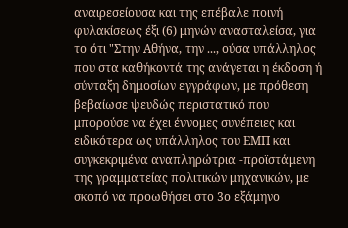αναιρεσείουσα και της επέβαλε ποινή φυλακίσεως έξι (6) μηνών ανασταλείσα, για το ότι "Στην Αθήνα, την ..., ούσα υπάλληλος που στα καθήκοντά της ανάγεται η έκδοση ή σύνταξη δημοσίων εγγράφων, με πρόθεση βεβαίωσε ψευδώς περιστατικό που μπορούσε να έχει έννομες συνέπειες και ειδικότερα ως υπάλληλος του ΕΜΠ και συγκεκριμένα αναπληρώτρια -προϊστάμενη της γραμματείας πολιτικών μηχανικών, με σκοπό να προωθήσει στο 3ο εξάμηνο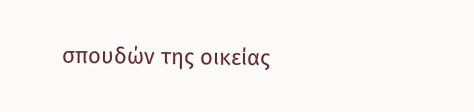σπουδών της οικείας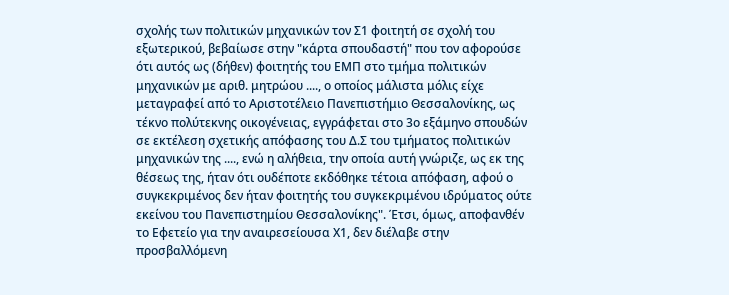σχολής των πολιτικών μηχανικών τον Σ1 φοιτητή σε σχολή του εξωτερικού, βεβαίωσε στην "κάρτα σπουδαστή" που τον αφορούσε ότι αυτός ως (δήθεν) φοιτητής του ΕΜΠ στο τμήμα πολιτικών μηχανικών με αριθ. μητρώου ...., ο οποίος μάλιστα μόλις είχε μεταγραφεί από το Αριστοτέλειο Πανεπιστήμιο Θεσσαλονίκης, ως τέκνο πολύτεκνης οικογένειας, εγγράφεται στο 3ο εξάμηνο σπουδών σε εκτέλεση σχετικής απόφασης του Δ.Σ του τμήματος πολιτικών μηχανικών της ...., ενώ η αλήθεια, την οποία αυτή γνώριζε, ως εκ της θέσεως της, ήταν ότι ουδέποτε εκδόθηκε τέτοια απόφαση, αφού ο συγκεκριμένος δεν ήταν φοιτητής του συγκεκριμένου ιδρύματος ούτε εκείνου του Πανεπιστημίου Θεσσαλονίκης". Έτσι, όμως, αποφανθέν το Εφετείο για την αναιρεσείουσα Χ1, δεν διέλαβε στην προσβαλλόμενη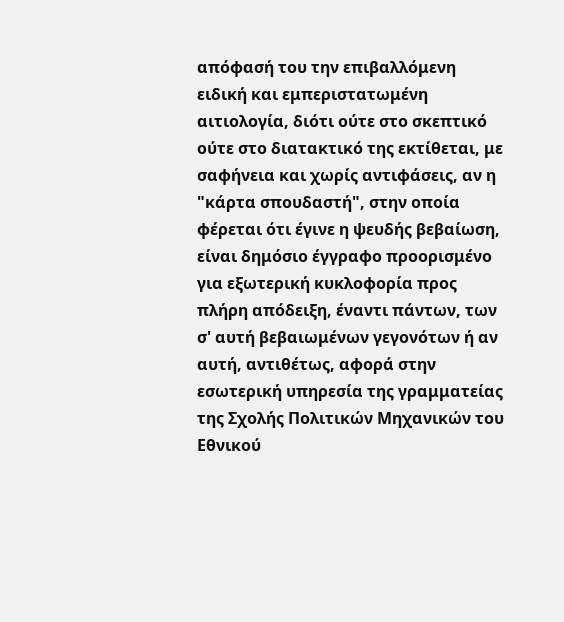απόφασή του την επιβαλλόμενη ειδική και εμπεριστατωμένη αιτιολογία, διότι ούτε στο σκεπτικό ούτε στο διατακτικό της εκτίθεται, με σαφήνεια και χωρίς αντιφάσεις, αν η "κάρτα σπουδαστή", στην οποία φέρεται ότι έγινε η ψευδής βεβαίωση, είναι δημόσιο έγγραφο προορισμένο για εξωτερική κυκλοφορία προς πλήρη απόδειξη, έναντι πάντων, των σ' αυτή βεβαιωμένων γεγονότων ή αν αυτή, αντιθέτως, αφορά στην εσωτερική υπηρεσία της γραμματείας της Σχολής Πολιτικών Μηχανικών του Εθνικού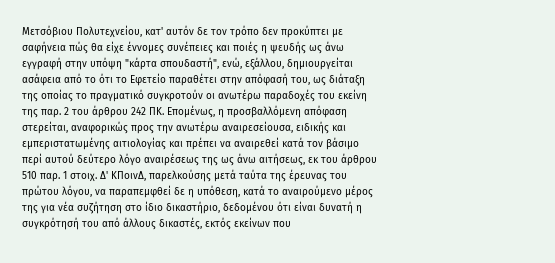Μετσόβιου Πολυτεχνείου, κατ' αυτόν δε τον τρόπο δεν προκύπτει με σαφήνεια πώς θα είχε έννομες συνέπειες και ποιές η ψευδής ως άνω εγγραφή στην υπόψη "κάρτα σπουδαστή", ενώ, εξάλλου, δημιουργείται ασάφεια από το ότι το Εφετείο παραθέτει στην απόφασή του, ως διάταξη της οποίας το πραγματικό συγκροτούν οι ανωτέρω παραδοχές του εκείνη της παρ. 2 του άρθρου 242 ΠΚ. Επομένως, η προσβαλλόμενη απόφαση στερείται, αναφορικώς προς την ανωτέρω αναιρεσείουσα, ειδικής και εμπεριστατωμένης αιτιολογίας και πρέπει να αναιρεθεί κατά τον βάσιμο περί αυτού δεύτερο λόγο αναιρέσεως της ως άνω αιτήσεως, εκ του άρθρου 510 παρ. 1 στοιχ. Δ' ΚΠοινΔ, παρελκούσης μετά ταύτα της έρευνας του πρώτου λόγου, να παραπεμφθεί δε η υπόθεση, κατά το αναιρούμενο μέρος της για νέα συζήτηση στο ίδιο δικαστήριο, δεδομένου ότι είναι δυνατή η συγκρότησή του από άλλους δικαστές, εκτός εκείνων που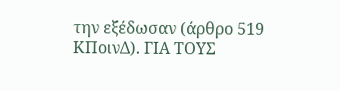την εξέδωσαν (άρθρο 519 ΚΠοινΔ). ΓΙΑ ΤΟΥΣ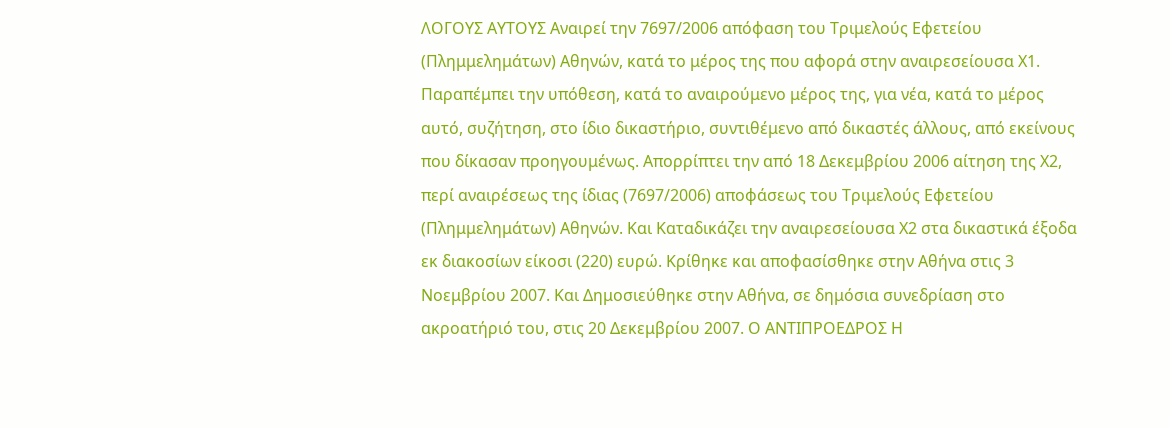ΛΟΓΟΥΣ ΑΥΤΟΥΣ Αναιρεί την 7697/2006 απόφαση του Τριμελούς Εφετείου (Πλημμελημάτων) Αθηνών, κατά το μέρος της που αφορά στην αναιρεσείουσα Χ1. Παραπέμπει την υπόθεση, κατά το αναιρούμενο μέρος της, για νέα, κατά το μέρος αυτό, συζήτηση, στο ίδιο δικαστήριο, συντιθέμενο από δικαστές άλλους, από εκείνους που δίκασαν προηγουμένως. Απορρίπτει την από 18 Δεκεμβρίου 2006 αίτηση της Χ2, περί αναιρέσεως της ίδιας (7697/2006) αποφάσεως του Τριμελούς Εφετείου (Πλημμελημάτων) Αθηνών. Και Καταδικάζει την αναιρεσείουσα Χ2 στα δικαστικά έξοδα εκ διακοσίων είκοσι (220) ευρώ. Κρίθηκε και αποφασίσθηκε στην Αθήνα στις 3 Νοεμβρίου 2007. Και Δημοσιεύθηκε στην Αθήνα, σε δημόσια συνεδρίαση στο ακροατήριό του, στις 20 Δεκεμβρίου 2007. Ο ΑΝΤΙΠΡΟΕΔΡΟΣ Η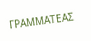ΓΡΑΜΜΑΤΕΑΣ